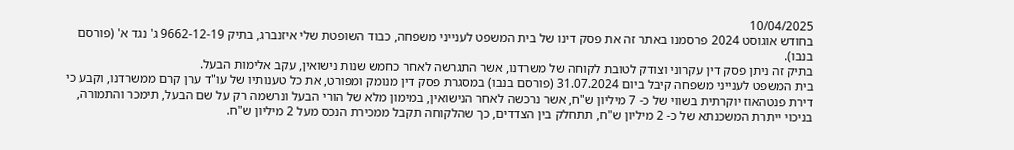10/04/2025
בחודש אוגוסט 2024 פרסמנו באתר זה את פסק דינו של בית המשפט לענייני משפחה, כבוד השופטת שלי איזנברג, בתיק 9662-12-19 ג' נגד א' (פורסם בנבו).
בתיק זה ניתן פסק דין עקרוני וצודק לטובת לקוחה של משרדנו, אשר התגרשה לאחר כחמש שנות נישואין, עקב אלימות הבעל.
בית המשפט לענייני משפחה קיבל ביום 31.07.2024 (פורסם בנבו) במסגרת פסק דין מנומק ומפורט, את כל טענותיו של עו"ד ערן קרם ממשרדנו, וקבע כי דירת פנטהאוז יוקרתית בשווי של כ- 7 מיליון ש"ח, אשר נרכשה לאחר הנישואין, במימון מלא של הורי הבעל ונרשמה רק על שם הבעל, תימכר והתמורה, בניכוי ייתרת המשכנתא של כ- 2 מיליון ש"ח, תתחלק בין הצדדים, כך שהלקוחה תקבל ממכירת הנכס מעל 2 מיליון ש"ח.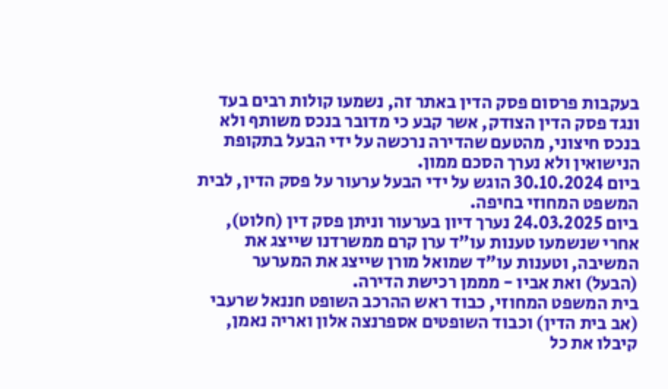בעקבות פרסום פסק הדין באתר זה, נשמעו קולות רבים בעד ונגד פסק הדין הצודק, אשר קבע כי מדובר בנכס משותף ולא בנכס חיצוני, מהטעם שהדירה נרכשה על ידי הבעל בתקופת הנישואין ולא נערך הסכם ממון.
ביום 30.10.2024 הוגש על ידי הבעל ערעור על פסק הדין, לבית המשפט המחוזי בחיפה.
ביום 24.03.2025 נערך דיון בערעור וניתן פסק דין (חלוט), אחרי שנשמעו טענות עו"ד ערן קרם ממשרדנו שייצג את המשיבה, וטענות עו"ד שמואל מורן שייצג את המערער (הבעל) ואת אביו - מממן רכישת הדירה.
בית המשפט המחוזי, כבוד ראש ההרכב השופט חננאל שרעבי (אב בית הדין) וכבוד השופטים אספרנצה אלון ואריה נאמן, קיבלו את כל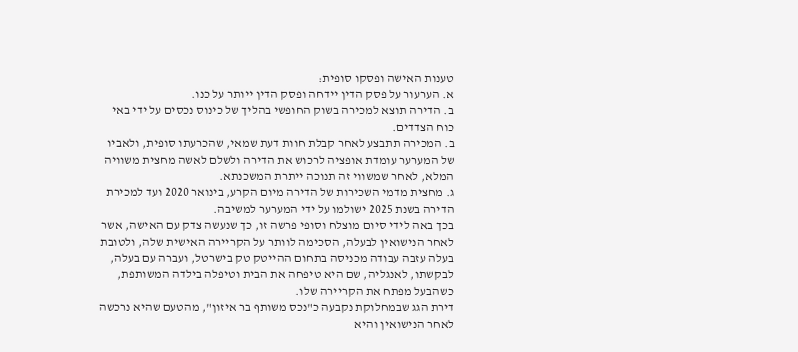טענות האישה ופסקו סופית:
א. הערעור על פסק הדין יידחה ופסק הדין ייותר על כנו.
ב. הדירה תוצא למכירה בשוק החופשי בהליך של כינוס נכסים על ידי באי כוח הצדדים.
ב. המכירה תתבצע לאחר קבלת חוות דעת שמאי, שהכרעתו סופית, ולאביו של המערער עומדת אופציה לרכוש את הדירה ולשלם לאשה מחצית משוויה המלא, לאחר שמשווי זה תנוכה ייתרת המשכנתא.
ג. מחצית מדמי השכירות של הדירה מיום הקרע, בינואר 2020 ועד למכירת הדירה בשנת 2025 ישולמו על ידי המערער למשיבה.
בכך באה לידי סיום מוצלח וסופי פרשה זו, כך שנעשה צדק עם האישה, אשר לאחר הנישואין לבעלה, הסכימה לוותר על הקריירה האישית שלה, ולטובת בעלה עזבה עבודה מכניסה בתחום ההייטק טק בישרטל, ועברה עם בעלה, לבקשתו, לאנגליה, שם היא טיפחה את הבית וטיפלה בילדה המשותפת, כשהבעל מפתח את הקריירה שלו.
דירת הגג שבמחלוקת נקבעה כ"נכס משותף בר איזון", מהטעם שהיא נרכשה לאחר הנישואין והיא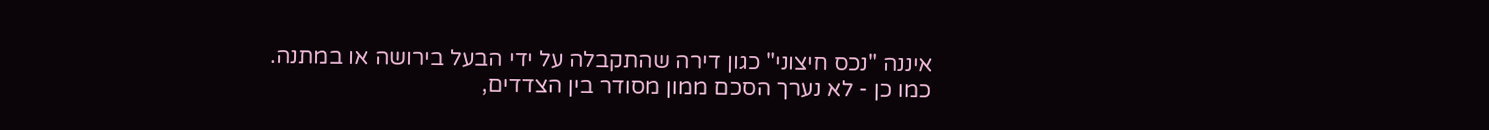איננה "נכס חיצוני" כגון דירה שהתקבלה על ידי הבעל בירושה או במתנה.
כמו כן - לא נערך הסכם ממון מסודר בין הצדדים,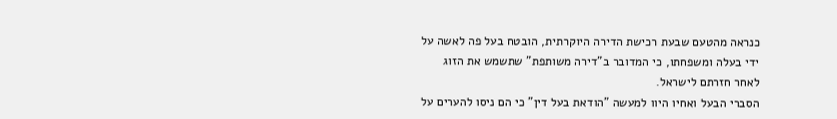כנראה מהטעם שבעת רכישת הדירה היוקרתית, הובטח בעל פה לאשה על ידי בעלה ומשפחתו, כי המדובר ב"דירה משותפת" שתשמש את הזוג לאחר חזרתם לישראל.
הסברי הבעל ואחיו היוו למעשה "הודאת בעל דין" כי הם ניסו להערים על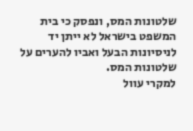שלטונות המס, ונפסק כי בית המשפט בישראל לא ייתן יד לניסיונות הבעל ואביו להערים על שלטונות המס.
למקרי עוול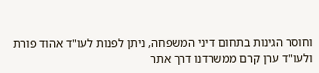וחוסר הגינות בתחום דיני המשפחה, ניתן לפנות לעו"ד אהוד פורת ולעו"ד ערן קרם ממשרדנו דרך אתר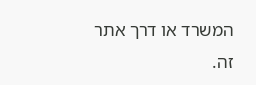המשרד או דרך אתר זה.